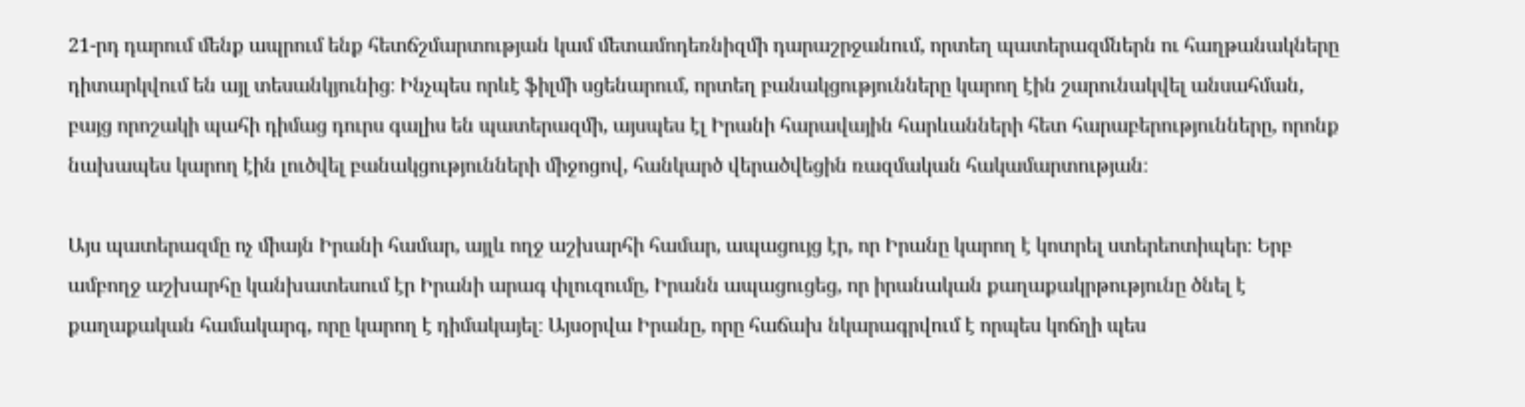21-րդ դարում մենք ապրում ենք հետճշմարտության կամ մետամոդեռնիզմի դարաշրջանում, որտեղ պատերազմներն ու հաղթանակները դիտարկվում են այլ տեսանկյունից։ Ինչպես որևէ ֆիլմի սցենարում, որտեղ բանակցությունները կարող էին շարունակվել անսահման, բայց որոշակի պահի դիմաց դուրս գալիս են պատերազմի, այսպես էլ Իրանի հարավային հարևանների հետ հարաբերությունները, որոնք նախապես կարող էին լուծվել բանակցությունների միջոցով, հանկարծ վերածվեցին ռազմական հակամարտության։

Այս պատերազմը ոչ միայն Իրանի համար, այլև ողջ աշխարհի համար, ապացույց էր, որ Իրանը կարող է կոտրել ստերեոտիպեր։ Երբ ամբողջ աշխարհը կանխատեսում էր Իրանի արագ փլուզումը, Իրանն ապացուցեց, որ իրանական քաղաքակրթությունը ծնել է քաղաքական համակարգ, որը կարող է դիմակայել։ Այսօրվա Իրանը, որը հաճախ նկարագրվում է որպես կոճղի պես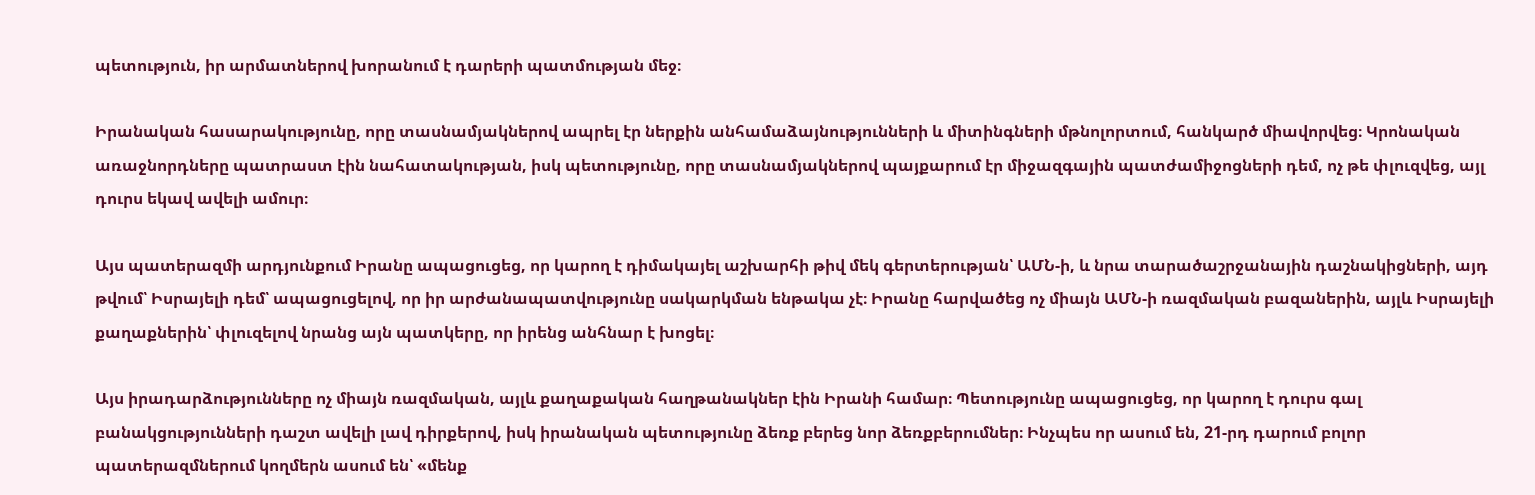պետություն, իր արմատներով խորանում է դարերի պատմության մեջ։

Իրանական հասարակությունը, որը տասնամյակներով ապրել էր ներքին անհամաձայնությունների և միտինգների մթնոլորտում, հանկարծ միավորվեց։ Կրոնական առաջնորդները պատրաստ էին նահատակության, իսկ պետությունը, որը տասնամյակներով պայքարում էր միջազգային պատժամիջոցների դեմ, ոչ թե փլուզվեց, այլ դուրս եկավ ավելի ամուր։

Այս պատերազմի արդյունքում Իրանը ապացուցեց, որ կարող է դիմակայել աշխարհի թիվ մեկ գերտերության՝ ԱՄՆ-ի, և նրա տարածաշրջանային դաշնակիցների, այդ թվում՝ Իսրայելի դեմ՝ ապացուցելով, որ իր արժանապատվությունը սակարկման ենթակա չէ։ Իրանը հարվածեց ոչ միայն ԱՄՆ-ի ռազմական բազաներին, այլև Իսրայելի քաղաքներին՝ փլուզելով նրանց այն պատկերը, որ իրենց անհնար է խոցել։

Այս իրադարձությունները ոչ միայն ռազմական, այլև քաղաքական հաղթանակներ էին Իրանի համար։ Պետությունը ապացուցեց, որ կարող է դուրս գալ բանակցությունների դաշտ ավելի լավ դիրքերով, իսկ իրանական պետությունը ձեռք բերեց նոր ձեռքբերումներ։ Ինչպես որ ասում են, 21-րդ դարում բոլոր պատերազմներում կողմերն ասում են՝ «մենք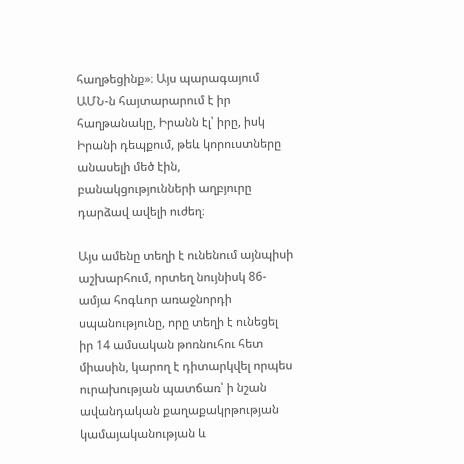հաղթեցինք»։ Այս պարագայում ԱՄՆ-ն հայտարարում է իր հաղթանակը, Իրանն էլ՝ իրը, իսկ Իրանի դեպքում, թեև կորուստները անասելի մեծ էին, բանակցությունների աղբյուրը դարձավ ավելի ուժեղ։

Այս ամենը տեղի է ունենում այնպիսի աշխարհում, որտեղ նույնիսկ 86-ամյա հոգևոր առաջնորդի սպանությունը, որը տեղի է ունեցել իր 14 ամսական թոռնուհու հետ միասին, կարող է դիտարկվել որպես ուրախության պատճառ՝ ի նշան ավանդական քաղաքակրթության կամայականության և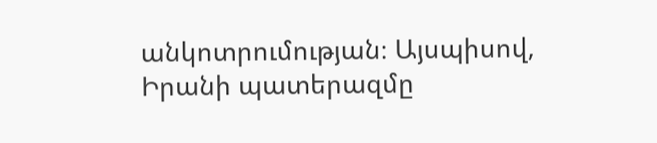անկոտրումության։ Այսպիսով, Իրանի պատերազմը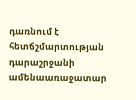դառնում է հետճշմարտության դարաշրջանի ամենաառաջատար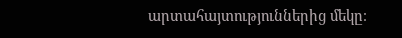արտահայտություններից մեկը։